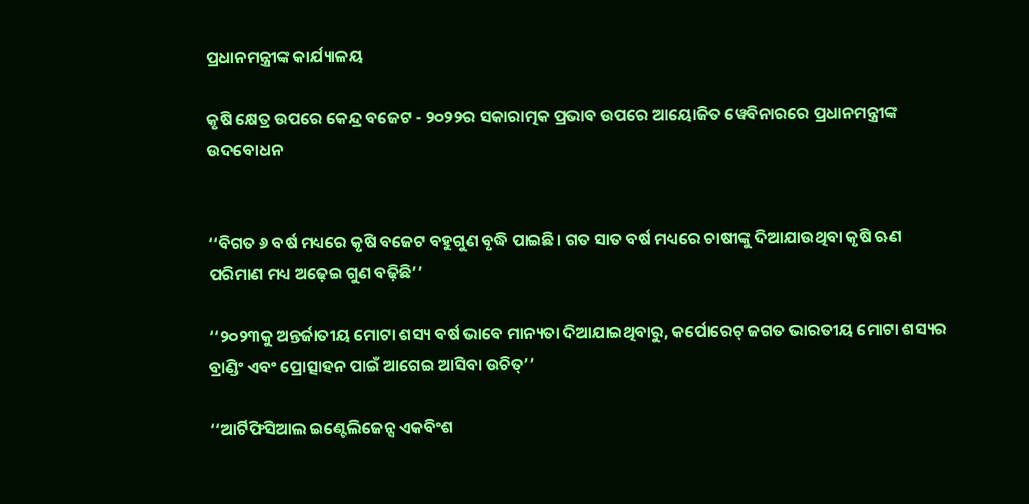ପ୍ରଧାନମନ୍ତ୍ରୀଙ୍କ କାର୍ଯ୍ୟାଳୟ

କୃଷି କ୍ଷେତ୍ର ଉପରେ କେନ୍ଦ୍ର ବଜେଟ - ୨୦୨୨ର ସକାରାତ୍ମକ ପ୍ରଭାବ ଉପରେ ଆୟୋଜିତ ୱେବିନାରରେ ପ୍ରଧାନମନ୍ତ୍ରୀଙ୍କ ଉଦବୋଧନ


‘‘ବିଗତ ୬ ବର୍ଷ ମଧ୍ୟରେ କୃଷି ବଜେଟ ବହୁଗୁଣ ବୃଦ୍ଧି ପାଇଛି। ଗତ ସାତ ବର୍ଷ ମଧ୍ୟରେ ଚାଷୀଙ୍କୁ ଦିଆଯାଉଥିବା କୃଷି ଋଣ ପରିମାଣ ମଧ୍ୟ ଅଢ଼େଇ ଗୁଣ ବଢ଼ିଛି’’

‘‘୨୦୨୩କୁ ଅନ୍ତର୍ଜାତୀୟ ମୋଟା ଶସ୍ୟ ବର୍ଷ ଭାବେ ମାନ୍ୟତା ଦିଆଯାଇଥିବାରୁ, କର୍ପୋରେଟ୍‌ ଜଗତ ଭାରତୀୟ ମୋଟା ଶସ୍ୟର ବ୍ରାଣ୍ଡିଂ ଏବଂ ପ୍ରୋତ୍ସାହନ ପାଇଁ ଆଗେଇ ଆସିବା ଉଚିତ୍‌’’

‘‘ଆର୍ଟିଫିସିଆଲ ଇଣ୍ଟେଲିଜେନ୍ସ ଏକବିଂଶ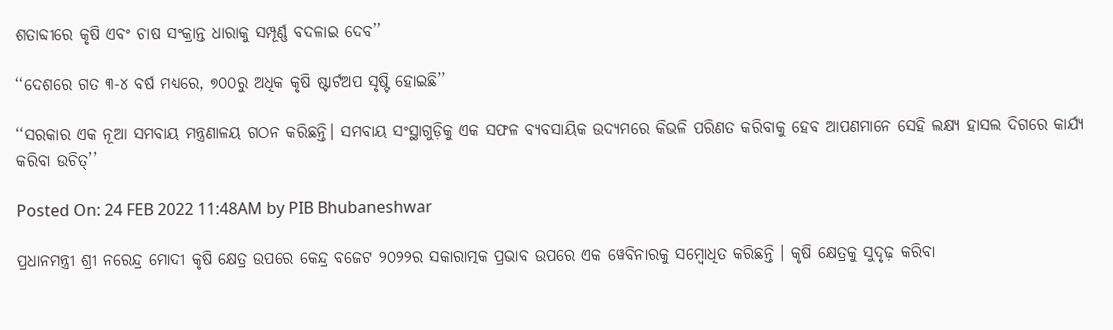ଶତାବ୍ଦୀରେ କୃଷି ଏବଂ ଚାଷ ସଂକ୍ରାନ୍ତ ଧାରାକୁ ସମ୍ପୂର୍ଣ୍ଣ ବଦଳାଇ ଦେବ’’

‘‘ଦେଶରେ ଗତ ୩-୪ ବର୍ଷ ମଧ୍ୟରେ, ୭୦୦ରୁ ଅଧିକ କୃଷି ଷ୍ଟାର୍ଟଅପ ସୃଷ୍ଟି ହୋଇଛି’’

‘‘ସରକାର ଏକ ନୂଆ ସମବାୟ ମନ୍ତ୍ରଣାଳୟ ଗଠନ କରିଛନ୍ତି। ସମବାୟ ସଂସ୍ଥାଗୁଡ଼ିକୁ ଏକ ସଫଳ ବ୍ୟବସାୟିକ ଉଦ୍ୟମରେ କିଭଳି ପରିଣତ କରିବାକୁ ହେବ ଆପଣମାନେ ସେହି ଲକ୍ଷ୍ୟ ହାସଲ ଦିଗରେ କାର୍ଯ୍ୟ କରିବା ଉଚିତ୍‌’’

Posted On: 24 FEB 2022 11:48AM by PIB Bhubaneshwar

ପ୍ରଧାନମନ୍ତ୍ରୀ ଶ୍ରୀ ନରେନ୍ଦ୍ର ମୋଦୀ କୃଷି କ୍ଷେତ୍ର ଉପରେ କେନ୍ଦ୍ର ବଜେଟ ୨୦୨୨ର ସକାରାତ୍ମକ ପ୍ରଭାବ ଉପରେ ଏକ ୱେବିନାରକୁ ସମ୍ବୋଧିତ କରିଛନ୍ତି । କୃଷି କ୍ଷେତ୍ରକୁ ସୁଦୃଢ଼ କରିବା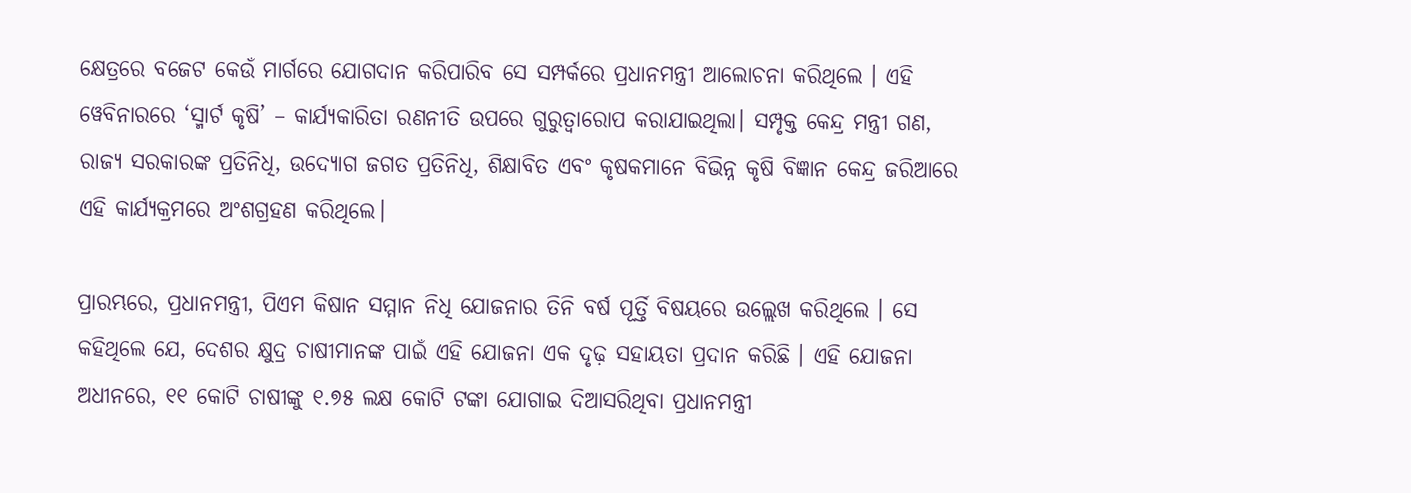କ୍ଷେତ୍ରରେ ବଜେଟ କେଉଁ ମାର୍ଗରେ ଯୋଗଦାନ କରିପାରିବ ସେ ସମ୍ପର୍କରେ ପ୍ରଧାନମନ୍ତ୍ରୀ ଆଲୋଚନା କରିଥିଲେ । ଏହି ୱେବିନାରରେ ‘ସ୍ମାର୍ଟ କୃଷି’ – କାର୍ଯ୍ୟକାରିତା ରଣନୀତି ଉପରେ ଗୁରୁତ୍ୱାରୋପ କରାଯାଇଥିଲା। ସମ୍ପୃକ୍ତ କେନ୍ଦ୍ର ମନ୍ତ୍ରୀ ଗଣ, ରାଜ୍ୟ ସରକାରଙ୍କ ପ୍ରତିନିଧି, ଉଦ୍ୟୋଗ ଜଗତ ପ୍ରତିନିଧି, ଶିକ୍ଷାବିତ ଏବଂ କୃଷକମାନେ ବିଭିନ୍ନ କୃଷି ବିଜ୍ଞାନ କେନ୍ଦ୍ର ଜରିଆରେ ଏହି କାର୍ଯ୍ୟକ୍ରମରେ ଅଂଶଗ୍ରହଣ କରିଥିଲେ।

ପ୍ରାରମ୍ଭରେ, ପ୍ରଧାନମନ୍ତ୍ରୀ, ପିଏମ କିଷାନ ସମ୍ମାନ ନିଧି ଯୋଜନାର ତିନି ବର୍ଷ ପୂର୍ତ୍ତି ବିଷୟରେ ଉଲ୍ଲେଖ କରିଥିଲେ । ସେ କହିଥିଲେ ଯେ, ଦେଶର କ୍ଷୁଦ୍ର ଚାଷୀମାନଙ୍କ ପାଇଁ ଏହି ଯୋଜନା ଏକ ଦୃଢ଼ ସହାୟତା ପ୍ରଦାନ କରିଛି । ଏହି ଯୋଜନା ଅଧୀନରେ, ୧୧ କୋଟି ଚାଷୀଙ୍କୁ ୧.୭୫ ଲକ୍ଷ କୋଟି ଟଙ୍କା ଯୋଗାଇ ଦିଆସରିଥିବା ପ୍ରଧାନମନ୍ତ୍ରୀ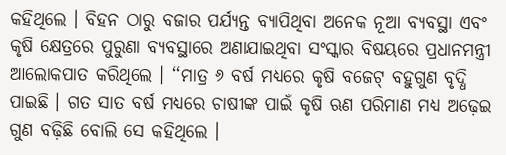କହିଥିଲେ । ବିହନ ଠାରୁ ବଜାର ପର୍ଯ୍ୟନ୍ତ ବ୍ୟାପିଥିବା ଅନେକ ନୂଆ ବ୍ୟବସ୍ଥା ଏବଂ କୃଷି କ୍ଷେତ୍ରରେ ପୁରୁଣା ବ୍ୟବସ୍ଥାରେ ଅଣାଯାଇଥିବା ସଂସ୍କାର ବିଷୟରେ ପ୍ରଧାନମନ୍ତ୍ରୀ ଆଲୋକପାତ କରିଥିଲେ । ‘‘ମାତ୍ର ୬ ବର୍ଷ ମଧ୍ୟରେ କୃଷି ବଜେଟ୍‌ ବହୁଗୁଣ ବୃଦ୍ଧି ପାଇଛି । ଗତ ସାତ ବର୍ଷ ମଧ୍ୟରେ ଚାଷୀଙ୍କ ପାଇଁ କୃଷି ଋଣ ପରିମାଣ ମଧ୍ୟ ଅଢ଼େଇ ଗୁଣ ବଢ଼ିଛି ବୋଲି ସେ କହିଥିଲେ ।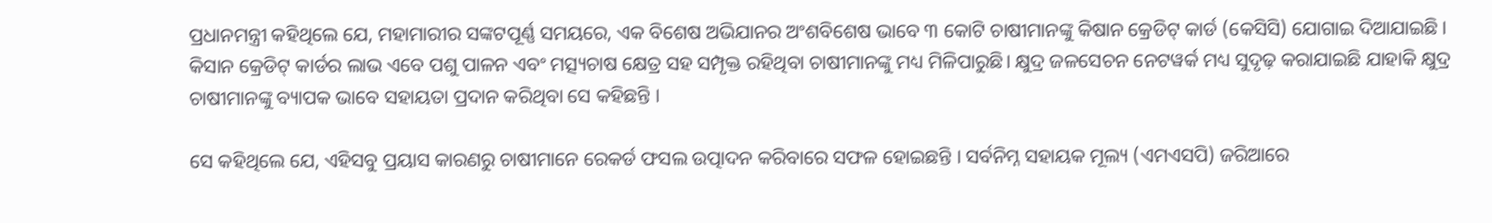ପ୍ରଧାନମନ୍ତ୍ରୀ କହିଥିଲେ ଯେ, ମହାମାରୀର ସଙ୍କଟପୂର୍ଣ୍ଣ ସମୟରେ, ଏକ ବିଶେଷ ଅଭିଯାନର ଅଂଶବିଶେଷ ଭାବେ ୩ କୋଟି ଚାଷୀମାନଙ୍କୁ କିଷାନ କ୍ରେଡିଟ୍‌ କାର୍ଡ (କେସିସି) ଯୋଗାଇ ଦିଆଯାଇଛି । କିସାନ କ୍ରେଡିଟ୍‌ କାର୍ଡର ଲାଭ ଏବେ ପଶୁ ପାଳନ ଏବଂ ମତ୍ସ୍ୟଚାଷ କ୍ଷେତ୍ର ସହ ସମ୍ପୃକ୍ତ ରହିଥିବା ଚାଷୀମାନଙ୍କୁ ମଧ୍ୟ ମିଳିପାରୁଛି। କ୍ଷୁଦ୍ର ଜଳସେଚନ ନେଟୱର୍କ ମଧ୍ୟ ସୁଦୃଢ଼ କରାଯାଇଛି ଯାହାକି କ୍ଷୁଦ୍ର ଚାଷୀମାନଙ୍କୁ ବ୍ୟାପକ ଭାବେ ସହାୟତା ପ୍ରଦାନ କରିଥିବା ସେ କହିଛନ୍ତି ।

ସେ କହିଥିଲେ ଯେ, ଏହିସବୁ ପ୍ରୟାସ କାରଣରୁ ଚାଷୀମାନେ ରେକର୍ଡ ଫସଲ ଉତ୍ପାଦନ କରିବାରେ ସଫଳ ହୋଇଛନ୍ତି । ସର୍ବନିମ୍ନ ସହାୟକ ମୂଲ୍ୟ (ଏମଏସପି) ଜରିଆରେ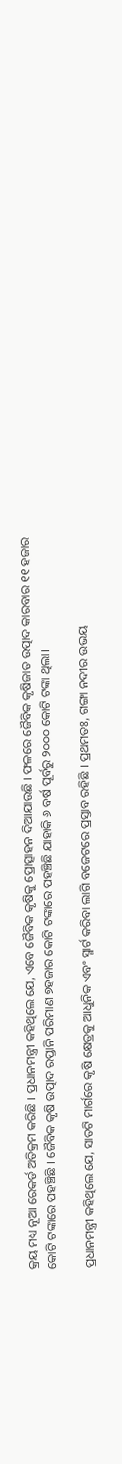କ୍ରୟ ମଧ୍ୟ ନୂଆ ରେକର୍ଡ ଅତିକ୍ରମ କରିଛି । ପ୍ରଧାନମନ୍ତ୍ରୀ କହିଥିଲେ ଯେ, ଏବେ ଜୈବିକ କୃଷିକୁ ପ୍ରୋତ୍ସାହନ ଦିଆଯାଉଛି । ଫଳରେ ଜୈବିକ କୃଷିଜାତ ଉତ୍ପାଦ କାରବାର ୧୧ ହଜାର କୋଟି ଟଙ୍କାରେ ପହଞ୍ଚିଛି । ଜୈବିକ କୃଷି ଉତ୍ପାଦ ରପ୍ତାନି ପରିମାଣ ୭ହଜାର କୋଟି ଟଙ୍କାରେ ପହଞ୍ଚିଛି ଯାହାକି ୬ ବର୍ଷ ପୂର୍ବରୁ ୨୦୦୦ କୋଟି ଟଙ୍କା ଥିଲା।

ପ୍ରଧାନମନ୍ତ୍ରୀ କହିଥିଲେ ଯେ, ସାତଟି ମାର୍ଗରେ କୃଷି କ୍ଷେତ୍ରକୁ ଆଧୁନିକ ଏବଂ ସ୍ମାର୍ଟ କରିବା ଲାଗି ବଜେଟରେ ପ୍ରସ୍ତାବ ରହିଛି । ପ୍ରଥମତଃ, ଗଙ୍ଗା ନଦୀର ଉଭୟ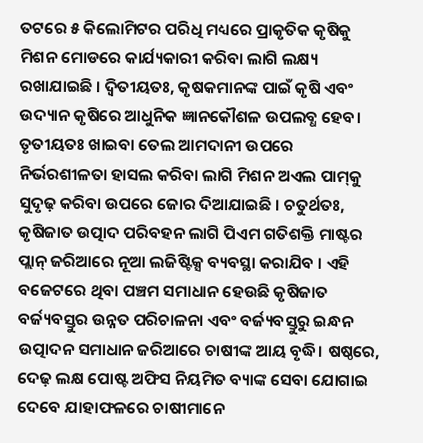ତଟରେ ୫ କିଲୋମିଟର ପରିଧି ମଧ୍ୟରେ ପ୍ରାକୃତିକ କୃଷିକୁ ମିଶନ ମୋଡରେ କାର୍ଯ୍ୟକାରୀ କରିବା ଲାଗି ଲକ୍ଷ୍ୟ ରଖାଯାଇଛି । ଦ୍ୱିତୀୟତଃ, କୃଷକମାନଙ୍କ ପାଇଁ କୃଷି ଏବଂ ଉଦ୍ୟାନ କୃଷିରେ ଆଧୁନିକ ଜ୍ଞାନକୌଶଳ ଉପଲବ୍ଧ ହେବ। ତୃତୀୟତଃ ଖାଇବା ତେଲ ଆମଦାନୀ ଉପରେ ନିର୍ଭରଶୀଳତା ହାସଲ କରିବା ଲାଗି ମିଶନ ଅଏଲ ପାମ୍‌କୁ ସୁଦୃଢ଼ କରିବା ଉପରେ ଜୋର ଦିଆଯାଇଛି । ଚତୁର୍ଥତଃ, କୃଷିଜାତ ଉତ୍ପାଦ ପରିବହନ ଲାଗି ପିଏମ ଗତିଶକ୍ତି ମାଷ୍ଟର ପ୍ଲାନ୍‌ ଜରିଆରେ ନୂଆ ଲଜିଷ୍ଟିକ୍ସ ବ୍ୟବସ୍ଥା କରାଯିବ । ଏହି ବଜେଟରେ ଥିବା ପଞ୍ଚମ ସମାଧାନ ହେଉଛି କୃଷିଜାତ ବର୍ଜ୍ୟବସ୍ତୁର ଉନ୍ନତ ପରିଚାଳନା ଏବଂ ବର୍ଜ୍ୟବସ୍ତୁରୁ ଇନ୍ଧନ ଉତ୍ପାଦନ ସମାଧାନ ଜରିଆରେ ଚାଷୀଙ୍କ ଆୟ ବୃଦ୍ଧି। ଷଷ୍ଠରେ, ଦେଢ଼ ଲକ୍ଷ ପୋଷ୍ଟ ଅଫିସ ନିୟମିତ ବ୍ୟାଙ୍କ ସେବା ଯୋଗାଇ ଦେବେ ଯାହାଫଳରେ ଚାଷୀମାନେ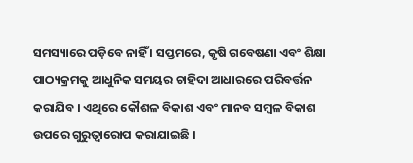ସମସ୍ୟାରେ ପଡ଼ିବେ ନାହିଁ । ସପ୍ତମରେ, କୃଷି ଗବେଷଣା ଏବଂ ଶିକ୍ଷା ପାଠ୍ୟକ୍ରମକୁ ଆଧୁନିକ ସମୟର ଚାହିଦା ଆଧାରରେ ପରିବର୍ତ୍ତନ କରାଯିବ । ଏଥିରେ କୌଶଳ ବିକାଶ ଏବଂ ମାନବ ସମ୍ବଳ ବିକାଶ ଉପରେ ଗୁରୁତ୍ୱାରୋପ କରାଯାଇଛି ।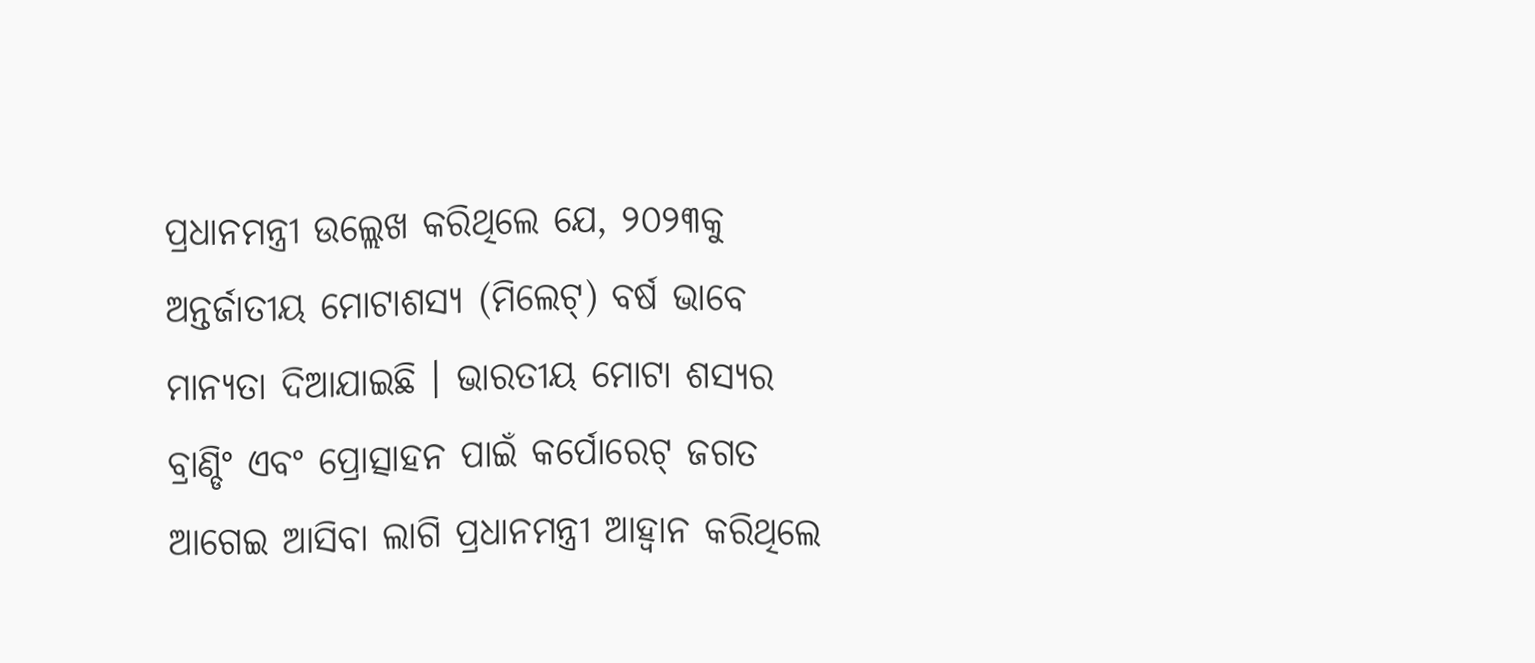ପ୍ରଧାନମନ୍ତ୍ରୀ ଉଲ୍ଲେଖ କରିଥିଲେ ଯେ, ୨୦୨୩କୁ ଅନ୍ତର୍ଜାତୀୟ ମୋଟାଶସ୍ୟ (ମିଲେଟ୍‌) ବର୍ଷ ଭାବେ ମାନ୍ୟତା ଦିଆଯାଇଛି । ଭାରତୀୟ ମୋଟା ଶସ୍ୟର ବ୍ରାଣ୍ଡିଂ ଏବଂ ପ୍ରୋତ୍ସାହନ ପାଇଁ କର୍ପୋରେଟ୍‌ ଜଗତ ଆଗେଇ ଆସିବା ଲାଗି ପ୍ରଧାନମନ୍ତ୍ରୀ ଆହ୍ୱାନ କରିଥିଲେ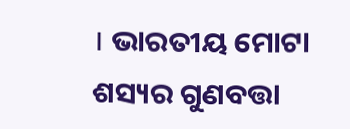। ଭାରତୀୟ ମୋଟା ଶସ୍ୟର ଗୁଣବତ୍ତା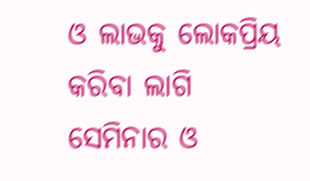ଓ ଲାଭକୁ ଲୋକପ୍ରିୟ କରିବା ଲାଗି ସେମିନାର ଓ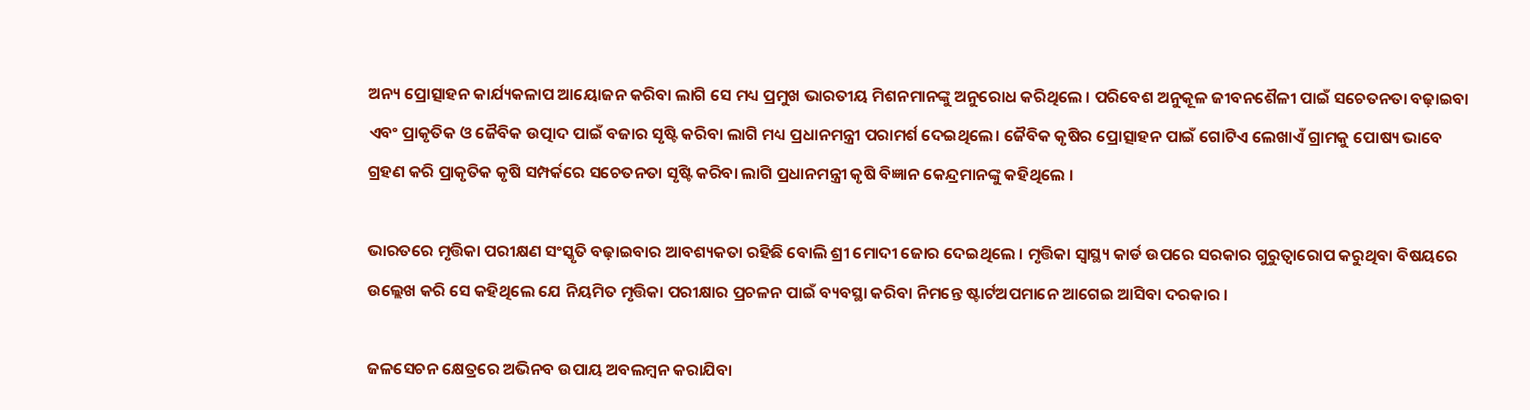ଅନ୍ୟ ପ୍ରୋତ୍ସାହନ କାର୍ଯ୍ୟକଳାପ ଆୟୋଜନ କରିବା ଲାଗି ସେ ମଧ୍ୟ ପ୍ରମୁଖ ଭାରତୀୟ ମିଶନମାନଙ୍କୁ ଅନୁରୋଧ କରିଥିଲେ । ପରିବେଶ ଅନୁକୂଳ ଜୀବନଶୈଳୀ ପାଇଁ ସଚେତନତା ବଢ଼ାଇବା ଏବଂ ପ୍ରାକୃତିକ ଓ ଜୈବିକ ଉତ୍ପାଦ ପାଇଁ ବଜାର ସୃଷ୍ଟି କରିବା ଲାଗି ମଧ୍ୟ ପ୍ରଧାନମନ୍ତ୍ରୀ ପରାମର୍ଶ ଦେଇଥିଲେ। ଜୈବିକ କୃଷିର ପ୍ରୋତ୍ସାହନ ପାଇଁ ଗୋଟିଏ ଲେଖାଏଁ ଗ୍ରାମକୁ ପୋଷ୍ୟ ଭାବେ ଗ୍ରହଣ କରି ପ୍ରାକୃତିକ କୃଷି ସମ୍ପର୍କରେ ସଚେତନତା ସୃଷ୍ଟି କରିବା ଲାଗି ପ୍ରଧାନମନ୍ତ୍ରୀ କୃଷି ବିଜ୍ଞାନ କେନ୍ଦ୍ରମାନଙ୍କୁ କହିଥିଲେ ।

ଭାରତରେ ମୃତ୍ତିକା ପରୀକ୍ଷଣ ସଂସ୍କୃତି ବଢ଼ାଇବାର ଆବଶ୍ୟକତା ରହିଛି ବୋଲି ଶ୍ରୀ ମୋଦୀ ଜୋର ଦେଇଥିଲେ । ମୃତ୍ତିକା ସ୍ୱାସ୍ଥ୍ୟ କାର୍ଡ ଉପରେ ସରକାର ଗୁରୁତ୍ୱାରୋପ କରୁଥିବା ବିଷୟରେ ଉଲ୍ଲେଖ କରି ସେ କହିଥିଲେ ଯେ ନିୟମିତ ମୃତ୍ତିକା ପରୀକ୍ଷାର ପ୍ରଚଳନ ପାଇଁ ବ୍ୟବସ୍ଥା କରିବା ନିମନ୍ତେ ଷ୍ଟାର୍ଟଅପମାନେ ଆଗେଇ ଆସିବା ଦରକାର ।

ଜଳସେଚନ କ୍ଷେତ୍ରରେ ଅଭିନବ ଉପାୟ ଅବଲମ୍ବନ କରାଯିବା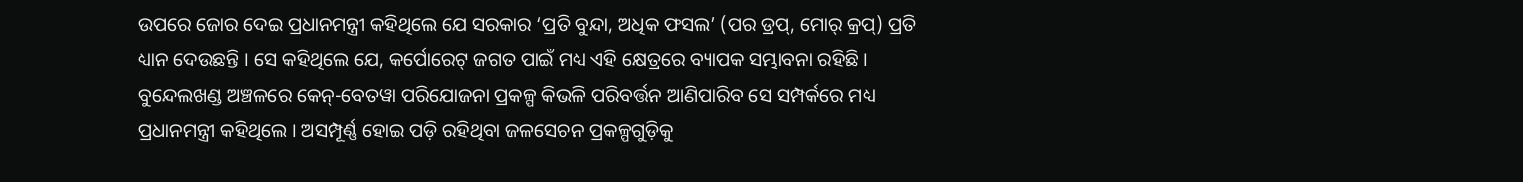ଉପରେ ଜୋର ଦେଇ ପ୍ରଧାନମନ୍ତ୍ରୀ କହିଥିଲେ ଯେ ସରକାର ‘ପ୍ରତି ବୁନ୍ଦା, ଅଧିକ ଫସଲ’ (ପର ଡ୍ରପ୍‌, ମୋର୍‌ କ୍ରପ୍‌) ପ୍ରତି ଧ୍ୟାନ ଦେଉଛନ୍ତି । ସେ କହିଥିଲେ ଯେ, କର୍ପୋରେଟ୍‌ ଜଗତ ପାଇଁ ମଧ୍ୟ ଏହି କ୍ଷେତ୍ରରେ ବ୍ୟାପକ ସମ୍ଭାବନା ରହିଛି । ବୁନ୍ଦେଲଖଣ୍ଡ ଅଞ୍ଚଳରେ କେନ୍‌-ବେତୱା ପରିଯୋଜନା ପ୍ରକଳ୍ପ କିଭଳି ପରିବର୍ତ୍ତନ ଆଣିପାରିବ ସେ ସମ୍ପର୍କରେ ମଧ୍ୟ ପ୍ରଧାନମନ୍ତ୍ରୀ କହିଥିଲେ । ଅସମ୍ପୂର୍ଣ୍ଣ ହୋଇ ପଡ଼ି ରହିଥିବା ଜଳସେଚନ ପ୍ରକଳ୍ପଗୁଡ଼ିକୁ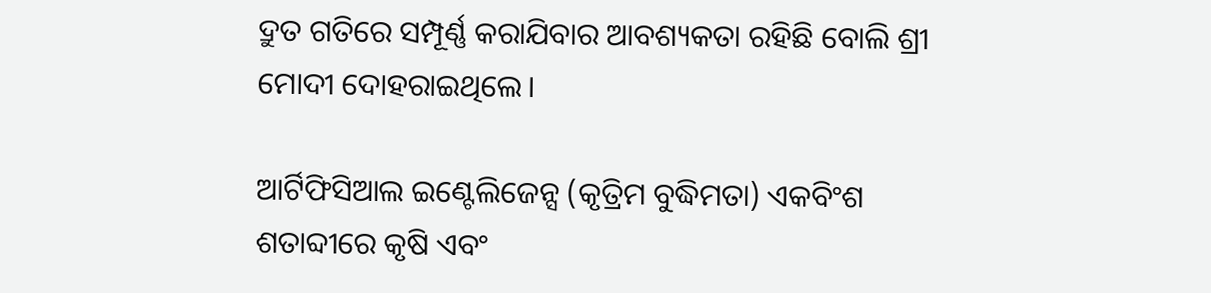ଦ୍ରୁତ ଗତିରେ ସମ୍ପୂର୍ଣ୍ଣ କରାଯିବାର ଆବଶ୍ୟକତା ରହିଛି ବୋଲି ଶ୍ରୀ ମୋଦୀ ଦୋହରାଇଥିଲେ।

ଆର୍ଟିଫିସିଆଲ ଇଣ୍ଟେଲିଜେନ୍ସ (କୃତ୍ରିମ ବୁଦ୍ଧିମତା) ଏକବିଂଶ ଶତାବ୍ଦୀରେ କୃଷି ଏବଂ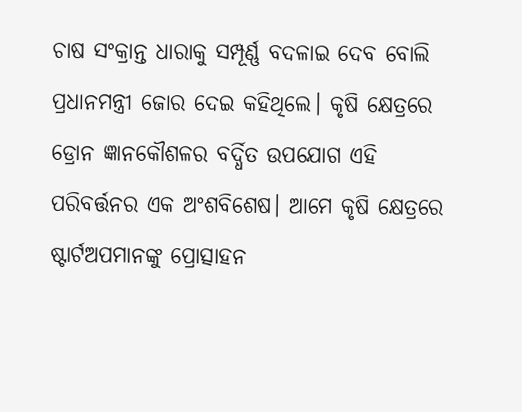ଚାଷ ସଂକ୍ରାନ୍ତ ଧାରାକୁ ସମ୍ପୂର୍ଣ୍ଣ ବଦଳାଇ ଦେବ ବୋଲି ପ୍ରଧାନମନ୍ତ୍ରୀ ଜୋର ଦେଇ କହିଥିଲେ। କୃଷି କ୍ଷେତ୍ରରେ ଡ୍ରୋନ ଜ୍ଞାନକୌଶଳର ବର୍ଦ୍ଧିତ ଉପଯୋଗ ଏହି ପରିବର୍ତ୍ତନର ଏକ ଅଂଶବିଶେଷ। ଆମେ କୃଷି କ୍ଷେତ୍ରରେ ଷ୍ଟାର୍ଟଅପମାନଙ୍କୁ ପ୍ରୋତ୍ସାହନ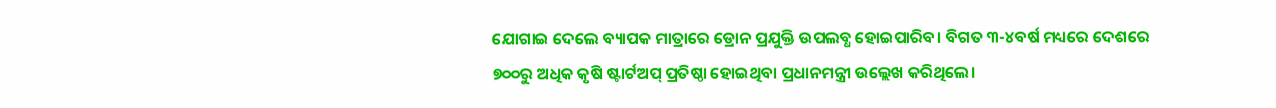ଯୋଗାଇ ଦେଲେ ବ୍ୟାପକ ମାତ୍ରାରେ ଡ୍ରୋନ ପ୍ରଯୁକ୍ତି ଉପଲବ୍ଧ ହୋଇପାରିବ। ବିଗତ ୩-୪ବର୍ଷ ମଧ୍ୟରେ ଦେଶରେ ୭୦୦ରୁ ଅଧିକ କୃଷି ଷ୍ଟାର୍ଟଅପ୍‌ ପ୍ରତିଷ୍ଠା ହୋଇଥିବା ପ୍ରଧାନମନ୍ତ୍ରୀ ଉଲ୍ଲେଖ କରିଥିଲେ।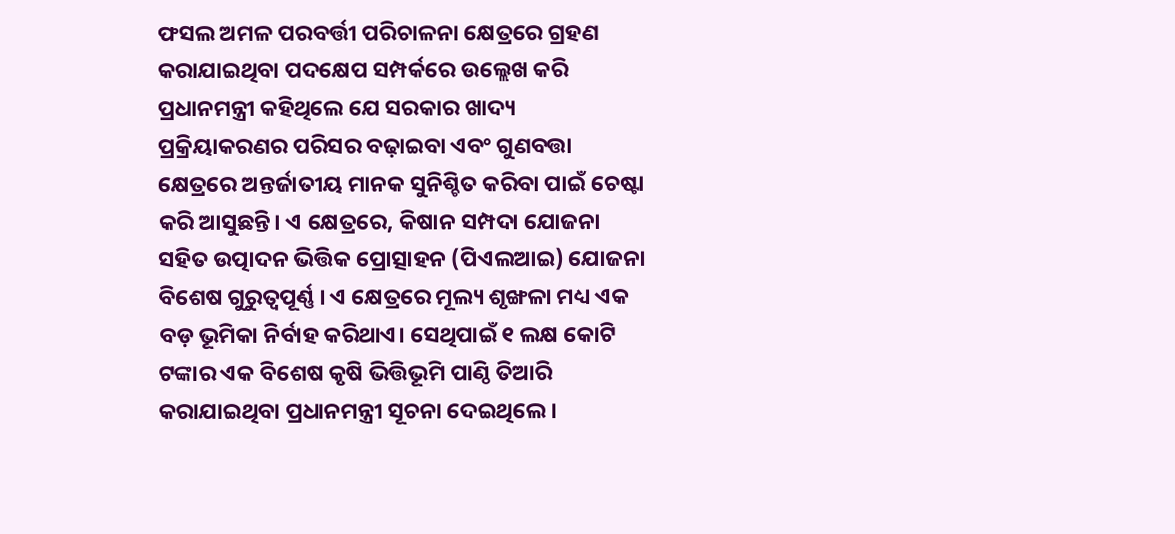ଫସଲ ଅମଳ ପରବର୍ତ୍ତୀ ପରିଚାଳନା କ୍ଷେତ୍ରରେ ଗ୍ରହଣ କରାଯାଇଥିବା ପଦକ୍ଷେପ ସମ୍ପର୍କରେ ଉଲ୍ଲେଖ କରି ପ୍ରଧାନମନ୍ତ୍ରୀ କହିଥିଲେ ଯେ ସରକାର ଖାଦ୍ୟ ପ୍ରକ୍ରିୟାକରଣର ପରିସର ବଢ଼ାଇବା ଏବଂ ଗୁଣବତ୍ତା କ୍ଷେତ୍ରରେ ଅନ୍ତର୍ଜାତୀୟ ମାନକ ସୁନିଶ୍ଚିତ କରିବା ପାଇଁ ଚେଷ୍ଟା କରି ଆସୁଛନ୍ତି। ଏ କ୍ଷେତ୍ରରେ, କିଷାନ ସମ୍ପଦା ଯୋଜନା ସହିତ ଉତ୍ପାଦନ ଭିତ୍ତିକ ପ୍ରୋତ୍ସାହନ (ପିଏଲଆଇ) ଯୋଜନା ବିଶେଷ ଗୁରୁତ୍ୱପୂର୍ଣ୍ଣ । ଏ କ୍ଷେତ୍ରରେ ମୂଲ୍ୟ ଶୃଙ୍ଖଳା ମଧ୍ୟ ଏକ ବଡ଼ ଭୂମିକା ନିର୍ବାହ କରିଥାଏ। ସେଥିପାଇଁ ୧ ଲକ୍ଷ କୋଟି ଟଙ୍କାର ଏକ ବିଶେଷ କୃଷି ଭିତ୍ତିଭୂମି ପାଣ୍ଠି ତିଆରି କରାଯାଇଥିବା ପ୍ରଧାନମନ୍ତ୍ରୀ ସୂଚନା ଦେଇଥିଲେ ।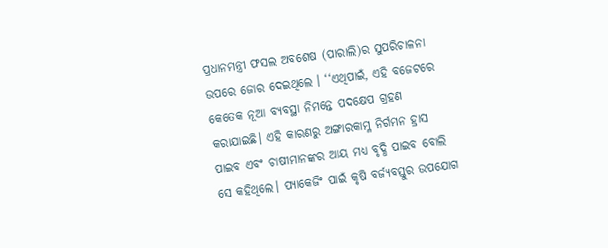ପ୍ରଧାନମନ୍ତ୍ରୀ ଫସଲ ଅବଶେଷ (ପାରାଲି)ର ସୁପରିଚାଳନା ଉପରେ ଜୋର ଦେଇଥିଲେ । ‘‘ଏଥିପାଇଁ, ଏହି ବଜେଟରେ କେତେକ ନୂଆ ବ୍ୟବସ୍ଥା ନିମନ୍ତେ ପଦକ୍ଷେପ ଗ୍ରହଣ କରାଯାଇଛି। ଏହି କାରଣରୁ ଅଙ୍ଗାରକାମ୍ଳ ନିର୍ଗମନ ହ୍ରାସ ପାଇବ ଏବଂ ଚାଷୀମାନଙ୍କର ଆୟ ମଧ୍ୟ ବୃଦ୍ଧି ପାଇବ ବୋଲି ସେ କହିଥିଲେ। ପ୍ୟାକେଜିଂ ପାଇଁ କୃଷି ବର୍ଜ୍ୟବସ୍ତୁର ଉପଯୋଗ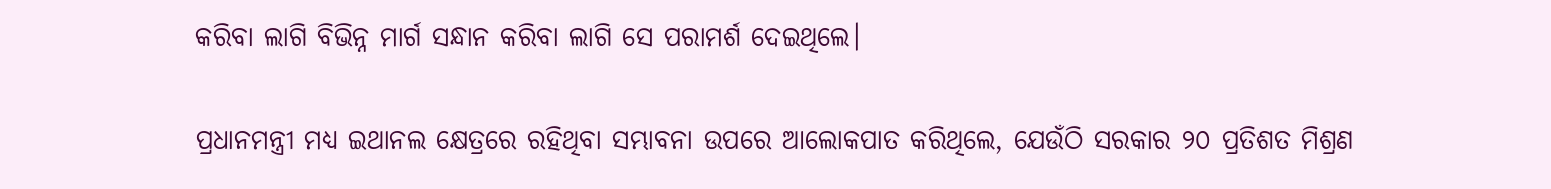କରିବା ଲାଗି ବିଭିନ୍ନ ମାର୍ଗ ସନ୍ଧାନ କରିବା ଲାଗି ସେ ପରାମର୍ଶ ଦେଇଥିଲେ।

ପ୍ରଧାନମନ୍ତ୍ରୀ ମଧ୍ୟ ଇଥାନଲ କ୍ଷେତ୍ରରେ ରହିଥିବା ସମ୍ଭାବନା ଉପରେ ଆଲୋକପାତ କରିଥିଲେ, ଯେଉଁଠି ସରକାର ୨୦ ପ୍ରତିଶତ ମିଶ୍ରଣ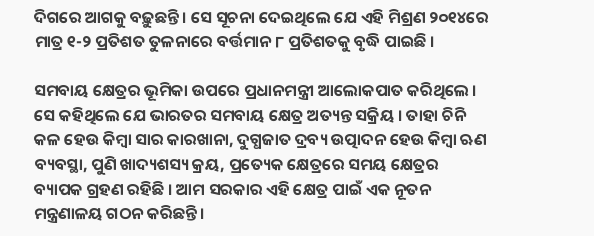ଦିଗରେ ଆଗକୁ ବଢ଼ୁଛନ୍ତି । ସେ ସୂଚନା ଦେଇଥିଲେ ଯେ ଏହି ମିଶ୍ରଣ ୨୦୧୪ରେ ମାତ୍ର ୧-୨ ପ୍ରତିଶତ ତୁଳନାରେ ବର୍ତ୍ତମାନ ୮ ପ୍ରତିଶତକୁ ବୃଦ୍ଧି ପାଇଛି ।

ସମବାୟ କ୍ଷେତ୍ରର ଭୂମିକା ଉପରେ ପ୍ରଧାନମନ୍ତ୍ରୀ ଆଲୋକପାତ କରିଥିଲେ । ସେ କହିଥିଲେ ଯେ ଭାରତର ସମବାୟ କ୍ଷେତ୍ର ଅତ୍ୟନ୍ତ ସକ୍ରିୟ । ତାହା ଚିନି କଳ ହେଉ କିମ୍ବା ସାର କାରଖାନା, ଦୁଗ୍ଧଜାତ ଦ୍ରବ୍ୟ ଉତ୍ପାଦନ ହେଉ କିମ୍ବା ଋଣ ବ୍ୟବସ୍ଥା, ପୁଣି ଖାଦ୍ୟଶସ୍ୟ କ୍ରୟ, ପ୍ରତ୍ୟେକ କ୍ଷେତ୍ରରେ ସମୟ କ୍ଷେତ୍ରର ବ୍ୟାପକ ଗ୍ରହଣ ରହିଛି । ଆମ ସରକାର ଏହି କ୍ଷେତ୍ର ପାଇଁ ଏକ ନୂତନ ମନ୍ତ୍ରଣାଳୟ ଗଠନ କରିଛନ୍ତି ।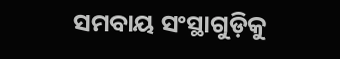ସମବାୟ ସଂସ୍ଥାଗୁଡ଼ିକୁ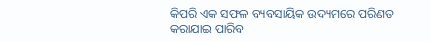କିପରି ଏକ ସଫଳ ବ୍ୟବସାୟିକ ଉଦ୍ୟମରେ ପରିଣତ କରାଯାଇ ପାରିବ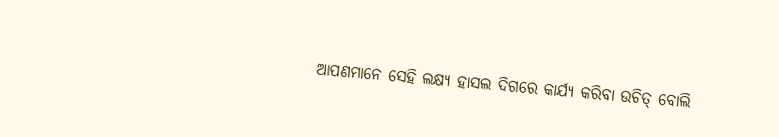ଆପଣମାନେ ସେହି ଲକ୍ଷ୍ୟ ହାସଲ ଦିଗରେ କାର୍ଯ୍ୟ କରିବା ଉଚିତ୍‌ ବୋଲି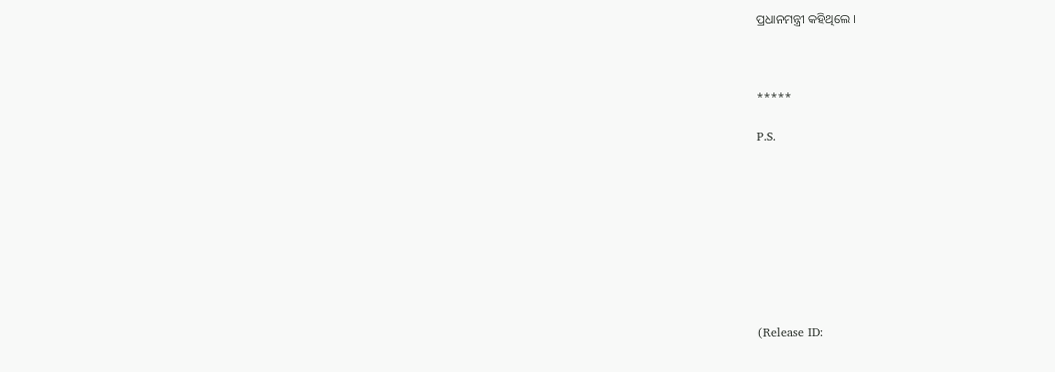ପ୍ରଧାନମନ୍ତ୍ରୀ କହିଥିଲେ ।



*****

P.S.









(Release ID: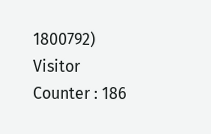1800792) Visitor Counter : 186